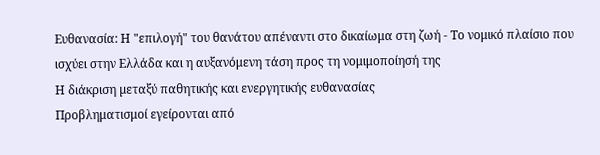Ευθανασία: Η "επιλογή" του θανάτου απέναντι στο δικαίωμα στη ζωή - Το νομικό πλαίσιο που ισχύει στην Ελλάδα και η αυξανόμενη τάση προς τη νομιμοποίησή της
Η διάκριση µεταξύ παθητικής και ενεργητικής ευθανασίας
Προβληματισμοί εγείρονται από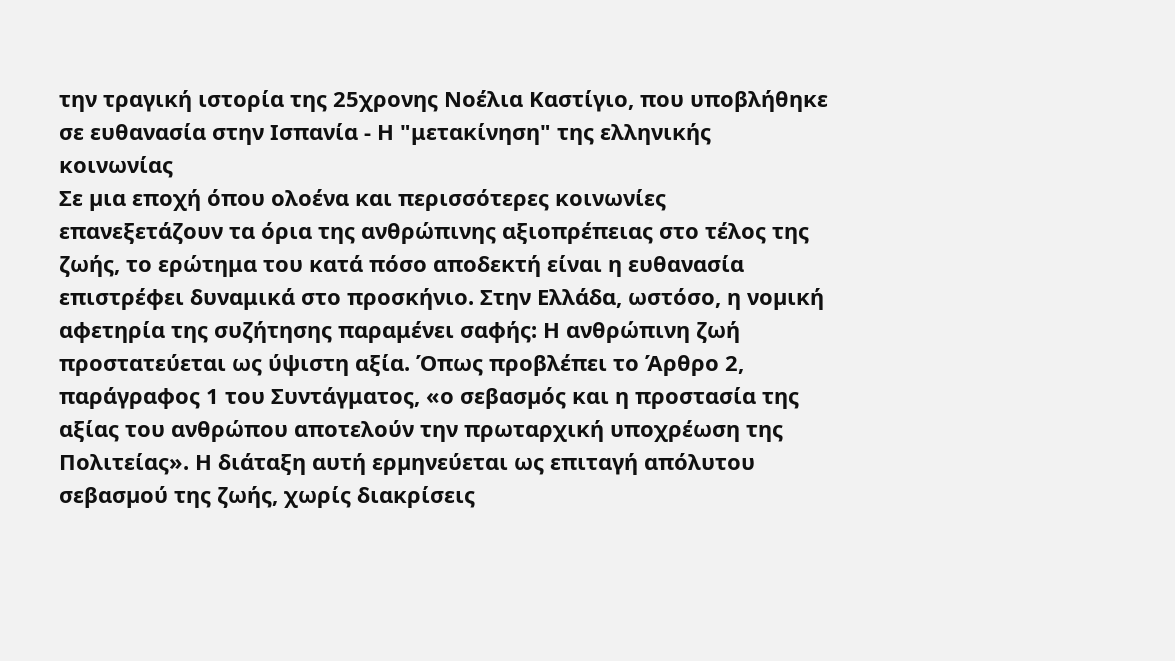την τραγική ιστορία της 25χρονης Νοέλια Καστίγιο, που υποβλήθηκε σε ευθανασία στην Ισπανία - Η "μετακίνηση" της ελληνικής κοινωνίας
Σε µια εποχή όπου ολοένα και περισσότερες κοινωνίες επανεξετάζουν τα όρια της ανθρώπινης αξιοπρέπειας στο τέλος της ζωής, το ερώτημα του κατά πόσο αποδεκτή είναι η ευθανασία επιστρέφει δυναμικά στο προσκήνιο. Στην Ελλάδα, ωστόσο, η νοµική αφετηρία της συζήτησης παραμένει σαφής: Η ανθρώπινη ζωή προστατεύεται ως ύψιστη αξία. Όπως προβλέπει το Άρθρο 2, παράγραφος 1 του Συντάγματος, «ο σεβασµός και η προστασία της αξίας του ανθρώπου αποτελούν την πρωταρχική υποχρέωση της Πολιτείας». Η διάταξη αυτή ερµηνεύεται ως επιταγή απόλυτου σεβασµού της ζωής, χωρίς διακρίσεις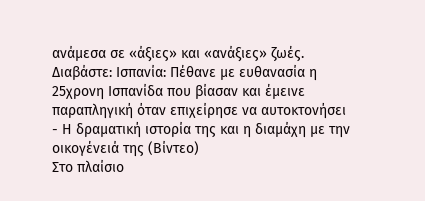ανάµεσα σε «άξιες» και «ανάξιες» ζωές.
Διαβάστε: Ισπανία: Πέθανε με ευθανασία η 25χρονη Ισπανίδα που βίασαν και έμεινε παραπληγική όταν επιχείρησε να αυτοκτονήσει - Η δραματική ιστορία της και η διαμάχη με την οικογένειά της (Βίντεο)
Στο πλαίσιο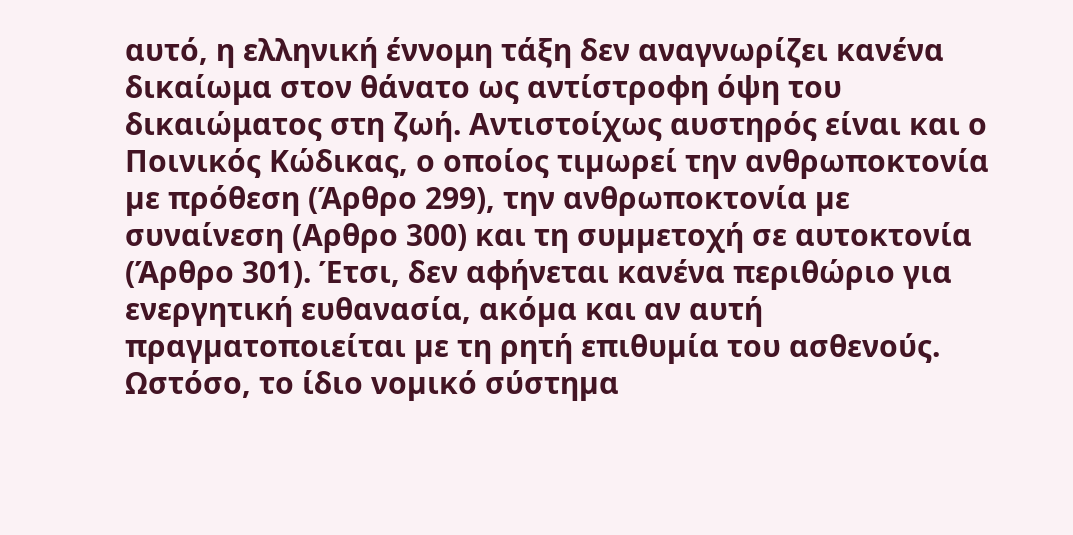αυτό, η ελληνική έννομη τάξη δεν αναγνωρίζει κανένα δικαίωμα στον θάνατο ως αντίστροφη όψη του δικαιώματος στη ζωή. Αντιστοίχως αυστηρός είναι και ο Ποινικός Κώδικας, ο οποίος τιµωρεί την ανθρωποκτονία µε πρόθεση (Άρθρο 299), την ανθρωποκτονία µε συναίνεση (Αρθρο 300) και τη συµµετοχή σε αυτοκτονία (Άρθρο 301). Έτσι, δεν αφήνεται κανένα περιθώριο για ενεργητική ευθανασία, ακόµα και αν αυτή πραγµατοποιείται µε τη ρητή επιθυµία του ασθενούς.
Ωστόσο, το ίδιο νοµικό σύστηµα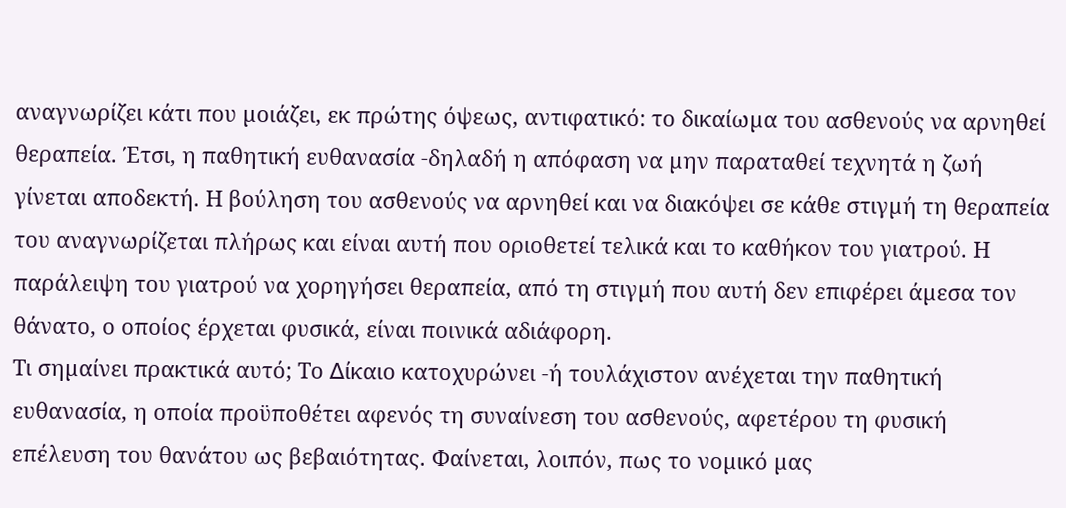αναγνωρίζει κάτι που µοιάζει, εκ πρώτης όψεως, αντιφατικό: το δικαίωµα του ασθενούς να αρνηθεί θεραπεία. Έτσι, η παθητική ευθανασία -δηλαδή η απόφαση να µην παραταθεί τεχνητά η ζωή γίνεται αποδεκτή. Η βούληση του ασθενούς να αρνηθεί και να διακόψει σε κάθε στιγµή τη θεραπεία του αναγνωρίζεται πλήρως και είναι αυτή που οριοθετεί τελικά και το καθήκον του γιατρού. Η παράλειψη του γιατρού να χορηγήσει θεραπεία, από τη στιγµή που αυτή δεν επιφέρει άµεσα τον θάνατο, ο οποίος έρχεται φυσικά, είναι ποινικά αδιάφορη.
Τι σηµαίνει πρακτικά αυτό; Το ∆ίκαιο κατοχυρώνει -ή τουλάχιστον ανέχεται την παθητική ευθανασία, η οποία προϋποθέτει αφενός τη συναίνεση του ασθενούς, αφετέρου τη φυσική επέλευση του θανάτου ως βεβαιότητας. Φαίνεται, λοιπόν, πως το νοµικό µας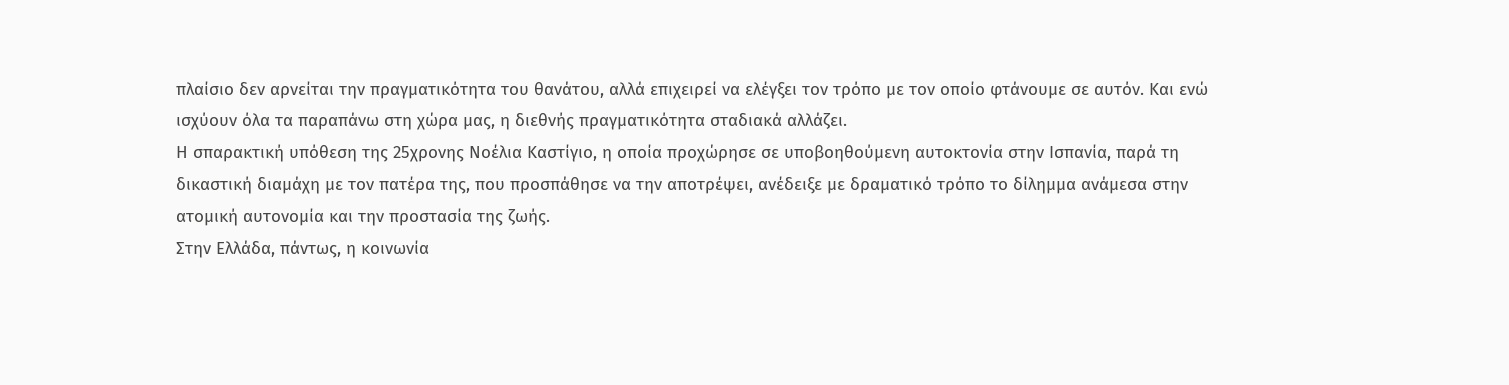πλαίσιο δεν αρνείται την πραγµατικότητα του θανάτου, αλλά επιχειρεί να ελέγξει τον τρόπο µε τον οποίο φτάνουµε σε αυτόν. Και ενώ ισχύουν όλα τα παραπάνω στη χώρα µας, η διεθνής πραγµατικότητα σταδιακά αλλάζει.
Η σπαρακτική υπόθεση της 25χρονης Νοέλια Καστίγιο, η οποία προχώρησε σε υποβοηθούµενη αυτοκτονία στην Ισπανία, παρά τη δικαστική διαµάχη µε τον πατέρα της, που προσπάθησε να την αποτρέψει, ανέδειξε µε δραµατικό τρόπο το δίληµµα ανάµεσα στην ατοµική αυτονοµία και την προστασία της ζωής.
Στην Ελλάδα, πάντως, η κοινωνία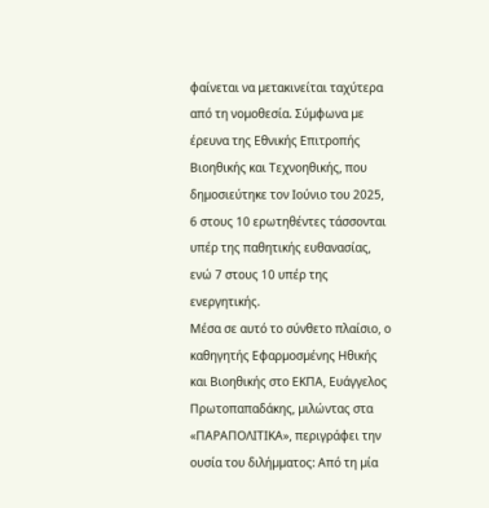φαίνεται να µετακινείται ταχύτερα από τη νοµοθεσία. Σύµφωνα µε έρευνα της Εθνικής Επιτροπής Βιοηθικής και Τεχνοηθικής, που δηµοσιεύτηκε τον Ιούνιο του 2025, 6 στους 10 ερωτηθέντες τάσσονται υπέρ της παθητικής ευθανασίας, ενώ 7 στους 10 υπέρ της ενεργητικής.
Μέσα σε αυτό το σύνθετο πλαίσιο, ο καθηγητής Εφαρµοσµένης Ηθικής και Βιοηθικής στο ΕΚΠΑ, Ευάγγελος Πρωτοπαπαδάκης, µιλώντας στα «ΠΑΡΑΠΟΛΙΤΙΚΑ», περιγράφει την ουσία του διλήµµατος: Από τη µία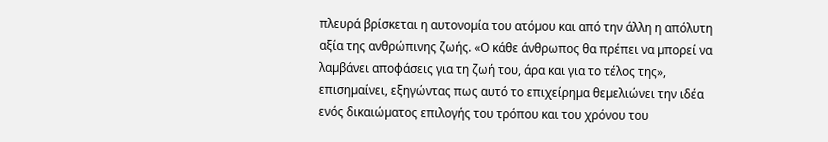πλευρά βρίσκεται η αυτονοµία του ατόµου και από την άλλη η απόλυτη αξία της ανθρώπινης ζωής. «Ο κάθε άνθρωπος θα πρέπει να µπορεί να λαµβάνει αποφάσεις για τη ζωή του, άρα και για το τέλος της», επισηµαίνει, εξηγώντας πως αυτό το επιχείρηµα θεµελιώνει την ιδέα ενός δικαιώµατος επιλογής του τρόπου και του χρόνου του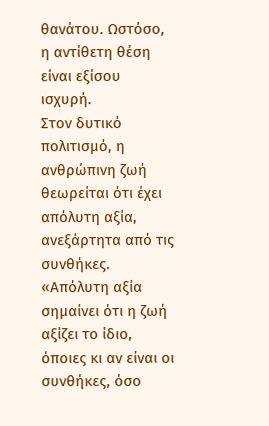θανάτου. Ωστόσο, η αντίθετη θέση είναι εξίσου ισχυρή.
Στον δυτικό πολιτισµό, η ανθρώπινη ζωή θεωρείται ότι έχει απόλυτη αξία, ανεξάρτητα από τις συνθήκες. «Απόλυτη αξία σηµαίνει ότι η ζωή αξίζει το ίδιο, όποιες κι αν είναι οι συνθήκες, όσο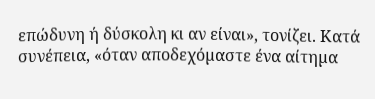επώδυνη ή δύσκολη κι αν είναι», τονίζει. Κατά συνέπεια, «όταν αποδεχόµαστε ένα αίτηµα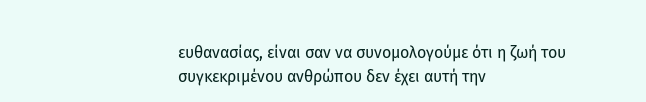ευθανασίας, είναι σαν να συνοµολογούµε ότι η ζωή του συγκεκριµένου ανθρώπου δεν έχει αυτή την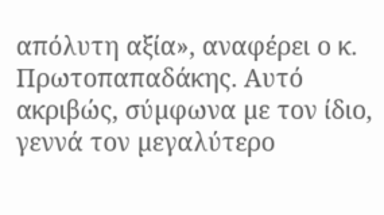απόλυτη αξία», αναφέρει ο κ. Πρωτοπαπαδάκης. Αυτό ακριβώς, σύµφωνα µε τον ίδιο, γεννά τον µεγαλύτερο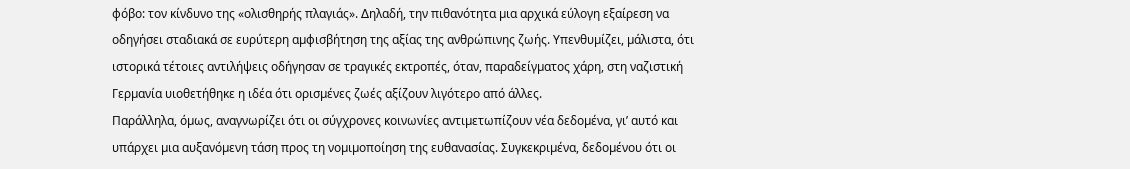φόβο: τον κίνδυνο της «ολισθηρής πλαγιάς». ∆ηλαδή, την πιθανότητα µια αρχικά εύλογη εξαίρεση να οδηγήσει σταδιακά σε ευρύτερη αµφισβήτηση της αξίας της ανθρώπινης ζωής. Υπενθυµίζει, µάλιστα, ότι ιστορικά τέτοιες αντιλήψεις οδήγησαν σε τραγικές εκτροπές, όταν, παραδείγµατος χάρη, στη ναζιστική Γερµανία υιοθετήθηκε η ιδέα ότι ορισµένες ζωές αξίζουν λιγότερο από άλλες.
Παράλληλα, όµως, αναγνωρίζει ότι οι σύγχρονες κοινωνίες αντιµετωπίζουν νέα δεδοµένα, γι’ αυτό και υπάρχει µια αυξανόµενη τάση προς τη νοµιµοποίηση της ευθανασίας. Συγκεκριµένα, δεδοµένου ότι οι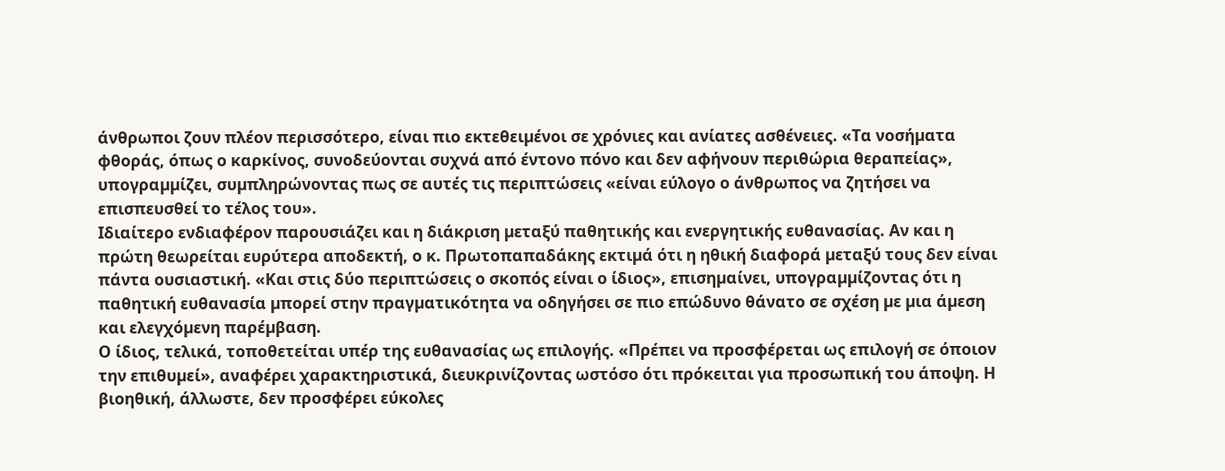άνθρωποι ζουν πλέον περισσότερο, είναι πιο εκτεθειµένοι σε χρόνιες και ανίατες ασθένειες. «Τα νοσήµατα φθοράς, όπως ο καρκίνος, συνοδεύονται συχνά από έντονο πόνο και δεν αφήνουν περιθώρια θεραπείας», υπογραµµίζει, συµπληρώνοντας πως σε αυτές τις περιπτώσεις «είναι εύλογο ο άνθρωπος να ζητήσει να επισπευσθεί το τέλος του».
Ιδιαίτερο ενδιαφέρον παρουσιάζει και η διάκριση µεταξύ παθητικής και ενεργητικής ευθανασίας. Αν και η πρώτη θεωρείται ευρύτερα αποδεκτή, ο κ. Πρωτοπαπαδάκης εκτιµά ότι η ηθική διαφορά µεταξύ τους δεν είναι πάντα ουσιαστική. «Και στις δύο περιπτώσεις ο σκοπός είναι ο ίδιος», επισηµαίνει, υπογραµµίζοντας ότι η παθητική ευθανασία µπορεί στην πραγµατικότητα να οδηγήσει σε πιο επώδυνο θάνατο σε σχέση µε µια άµεση και ελεγχόµενη παρέµβαση.
Ο ίδιος, τελικά, τοποθετείται υπέρ της ευθανασίας ως επιλογής. «Πρέπει να προσφέρεται ως επιλογή σε όποιον την επιθυµεί», αναφέρει χαρακτηριστικά, διευκρινίζοντας ωστόσο ότι πρόκειται για προσωπική του άποψη. Η βιοηθική, άλλωστε, δεν προσφέρει εύκολες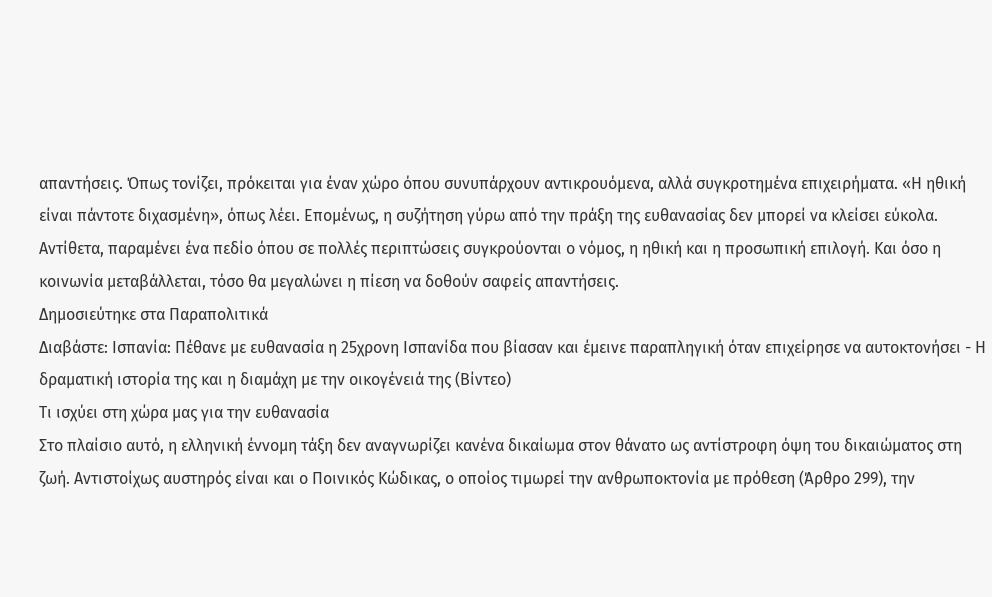απαντήσεις. Όπως τονίζει, πρόκειται για έναν χώρο όπου συνυπάρχουν αντικρουόµενα, αλλά συγκροτηµένα επιχειρήµατα. «Η ηθική είναι πάντοτε διχασµένη», όπως λέει. Εποµένως, η συζήτηση γύρω από την πράξη της ευθανασίας δεν µπορεί να κλείσει εύκολα. Αντίθετα, παραµένει ένα πεδίο όπου σε πολλές περιπτώσεις συγκρούονται ο νόµος, η ηθική και η προσωπική επιλογή. Και όσο η κοινωνία µεταβάλλεται, τόσο θα µεγαλώνει η πίεση να δοθούν σαφείς απαντήσεις.
Δημοσιεύτηκε στα Παραπολιτικά
Διαβάστε: Ισπανία: Πέθανε με ευθανασία η 25χρονη Ισπανίδα που βίασαν και έμεινε παραπληγική όταν επιχείρησε να αυτοκτονήσει - Η δραματική ιστορία της και η διαμάχη με την οικογένειά της (Βίντεο)
Τι ισχύει στη χώρα μας για την ευθανασία
Στο πλαίσιο αυτό, η ελληνική έννομη τάξη δεν αναγνωρίζει κανένα δικαίωμα στον θάνατο ως αντίστροφη όψη του δικαιώματος στη ζωή. Αντιστοίχως αυστηρός είναι και ο Ποινικός Κώδικας, ο οποίος τιµωρεί την ανθρωποκτονία µε πρόθεση (Άρθρο 299), την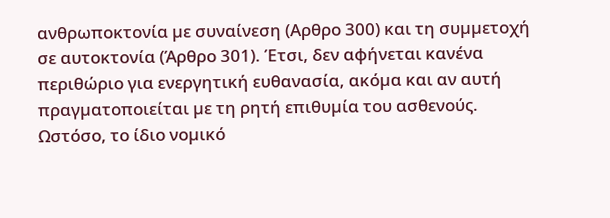ανθρωποκτονία µε συναίνεση (Αρθρο 300) και τη συµµετοχή σε αυτοκτονία (Άρθρο 301). Έτσι, δεν αφήνεται κανένα περιθώριο για ενεργητική ευθανασία, ακόµα και αν αυτή πραγµατοποιείται µε τη ρητή επιθυµία του ασθενούς. Ωστόσο, το ίδιο νοµικό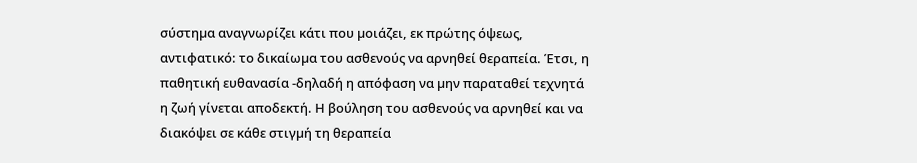σύστηµα αναγνωρίζει κάτι που µοιάζει, εκ πρώτης όψεως, αντιφατικό: το δικαίωµα του ασθενούς να αρνηθεί θεραπεία. Έτσι, η παθητική ευθανασία -δηλαδή η απόφαση να µην παραταθεί τεχνητά η ζωή γίνεται αποδεκτή. Η βούληση του ασθενούς να αρνηθεί και να διακόψει σε κάθε στιγµή τη θεραπεία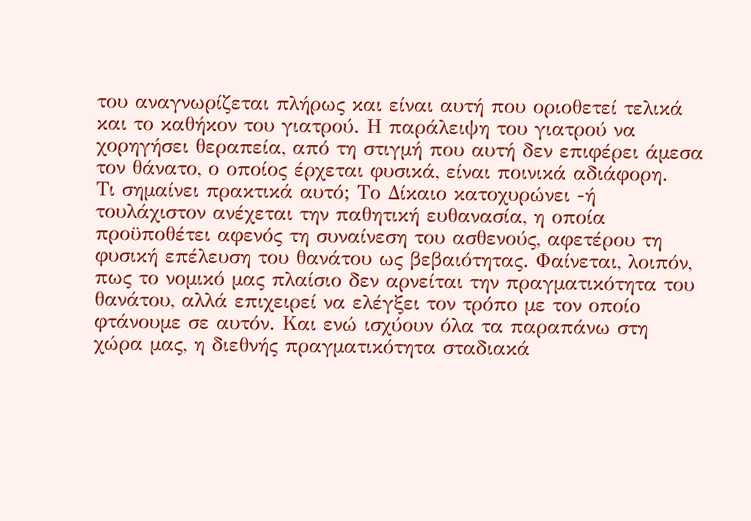του αναγνωρίζεται πλήρως και είναι αυτή που οριοθετεί τελικά και το καθήκον του γιατρού. Η παράλειψη του γιατρού να χορηγήσει θεραπεία, από τη στιγµή που αυτή δεν επιφέρει άµεσα τον θάνατο, ο οποίος έρχεται φυσικά, είναι ποινικά αδιάφορη.
Τι σηµαίνει πρακτικά αυτό; Το ∆ίκαιο κατοχυρώνει -ή τουλάχιστον ανέχεται την παθητική ευθανασία, η οποία προϋποθέτει αφενός τη συναίνεση του ασθενούς, αφετέρου τη φυσική επέλευση του θανάτου ως βεβαιότητας. Φαίνεται, λοιπόν, πως το νοµικό µας πλαίσιο δεν αρνείται την πραγµατικότητα του θανάτου, αλλά επιχειρεί να ελέγξει τον τρόπο µε τον οποίο φτάνουµε σε αυτόν. Και ενώ ισχύουν όλα τα παραπάνω στη χώρα µας, η διεθνής πραγµατικότητα σταδιακά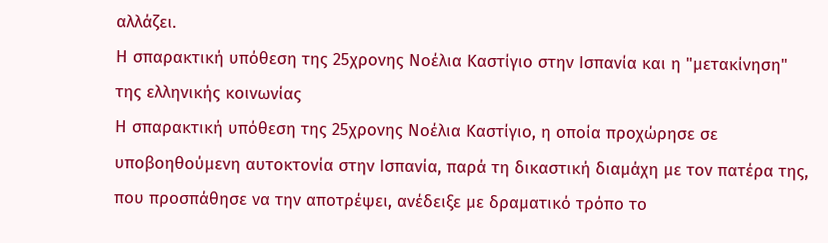αλλάζει.
Η σπαρακτική υπόθεση της 25χρονης Νοέλια Καστίγιο στην Ισπανία και η "μετακίνηση" της ελληνικής κοινωνίας
Η σπαρακτική υπόθεση της 25χρονης Νοέλια Καστίγιο, η οποία προχώρησε σε υποβοηθούµενη αυτοκτονία στην Ισπανία, παρά τη δικαστική διαµάχη µε τον πατέρα της, που προσπάθησε να την αποτρέψει, ανέδειξε µε δραµατικό τρόπο το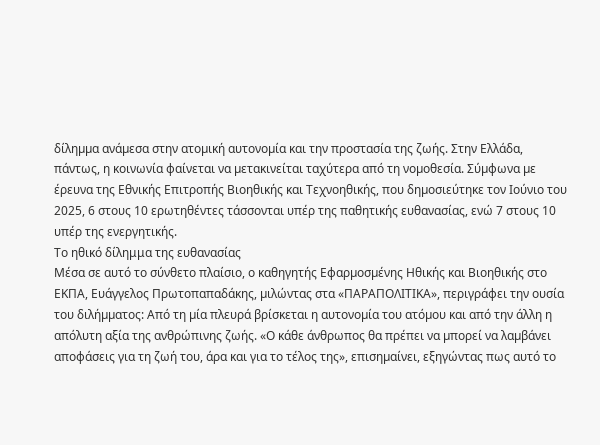δίληµµα ανάµεσα στην ατοµική αυτονοµία και την προστασία της ζωής. Στην Ελλάδα, πάντως, η κοινωνία φαίνεται να µετακινείται ταχύτερα από τη νοµοθεσία. Σύµφωνα µε έρευνα της Εθνικής Επιτροπής Βιοηθικής και Τεχνοηθικής, που δηµοσιεύτηκε τον Ιούνιο του 2025, 6 στους 10 ερωτηθέντες τάσσονται υπέρ της παθητικής ευθανασίας, ενώ 7 στους 10 υπέρ της ενεργητικής.
Το ηθικό δίλημμα της ευθανασίας
Μέσα σε αυτό το σύνθετο πλαίσιο, ο καθηγητής Εφαρµοσµένης Ηθικής και Βιοηθικής στο ΕΚΠΑ, Ευάγγελος Πρωτοπαπαδάκης, µιλώντας στα «ΠΑΡΑΠΟΛΙΤΙΚΑ», περιγράφει την ουσία του διλήµµατος: Από τη µία πλευρά βρίσκεται η αυτονοµία του ατόµου και από την άλλη η απόλυτη αξία της ανθρώπινης ζωής. «Ο κάθε άνθρωπος θα πρέπει να µπορεί να λαµβάνει αποφάσεις για τη ζωή του, άρα και για το τέλος της», επισηµαίνει, εξηγώντας πως αυτό το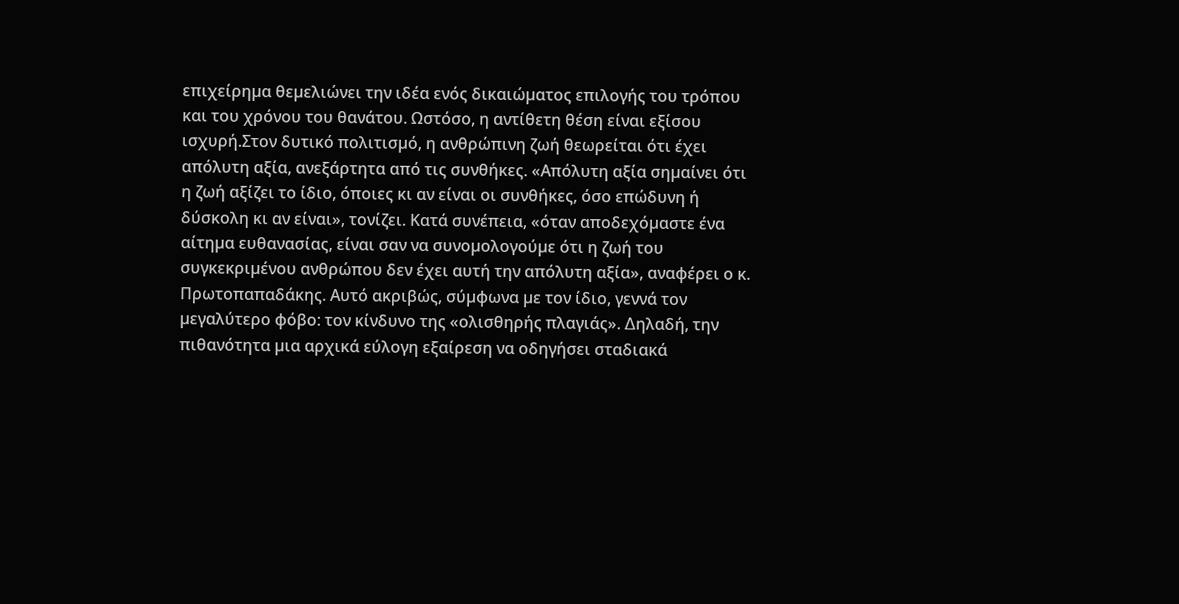επιχείρηµα θεµελιώνει την ιδέα ενός δικαιώµατος επιλογής του τρόπου και του χρόνου του θανάτου. Ωστόσο, η αντίθετη θέση είναι εξίσου ισχυρή.Στον δυτικό πολιτισµό, η ανθρώπινη ζωή θεωρείται ότι έχει απόλυτη αξία, ανεξάρτητα από τις συνθήκες. «Απόλυτη αξία σηµαίνει ότι η ζωή αξίζει το ίδιο, όποιες κι αν είναι οι συνθήκες, όσο επώδυνη ή δύσκολη κι αν είναι», τονίζει. Κατά συνέπεια, «όταν αποδεχόµαστε ένα αίτηµα ευθανασίας, είναι σαν να συνοµολογούµε ότι η ζωή του συγκεκριµένου ανθρώπου δεν έχει αυτή την απόλυτη αξία», αναφέρει ο κ. Πρωτοπαπαδάκης. Αυτό ακριβώς, σύµφωνα µε τον ίδιο, γεννά τον µεγαλύτερο φόβο: τον κίνδυνο της «ολισθηρής πλαγιάς». ∆ηλαδή, την πιθανότητα µια αρχικά εύλογη εξαίρεση να οδηγήσει σταδιακά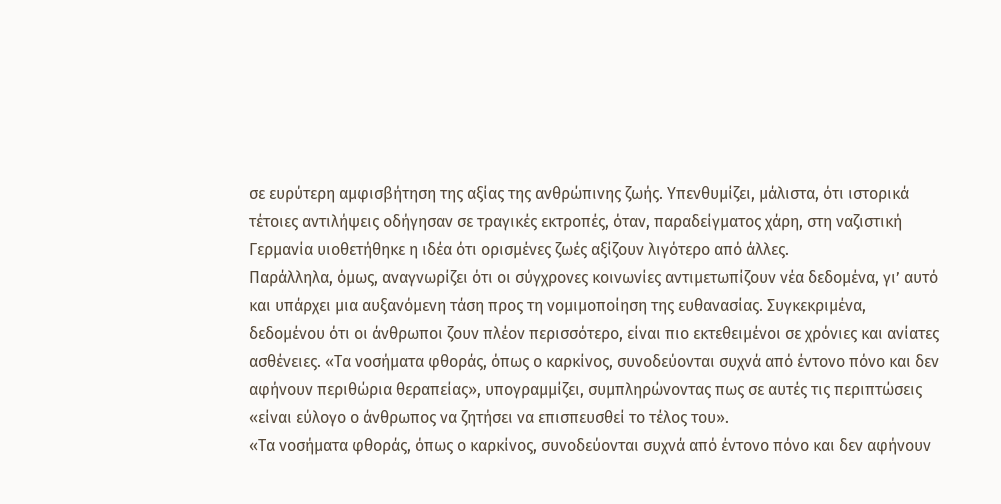σε ευρύτερη αµφισβήτηση της αξίας της ανθρώπινης ζωής. Υπενθυµίζει, µάλιστα, ότι ιστορικά τέτοιες αντιλήψεις οδήγησαν σε τραγικές εκτροπές, όταν, παραδείγµατος χάρη, στη ναζιστική Γερµανία υιοθετήθηκε η ιδέα ότι ορισµένες ζωές αξίζουν λιγότερο από άλλες.
Παράλληλα, όµως, αναγνωρίζει ότι οι σύγχρονες κοινωνίες αντιµετωπίζουν νέα δεδοµένα, γι’ αυτό και υπάρχει µια αυξανόµενη τάση προς τη νοµιµοποίηση της ευθανασίας. Συγκεκριµένα, δεδοµένου ότι οι άνθρωποι ζουν πλέον περισσότερο, είναι πιο εκτεθειµένοι σε χρόνιες και ανίατες ασθένειες. «Τα νοσήµατα φθοράς, όπως ο καρκίνος, συνοδεύονται συχνά από έντονο πόνο και δεν αφήνουν περιθώρια θεραπείας», υπογραµµίζει, συµπληρώνοντας πως σε αυτές τις περιπτώσεις «είναι εύλογο ο άνθρωπος να ζητήσει να επισπευσθεί το τέλος του».
«Τα νοσήµατα φθοράς, όπως ο καρκίνος, συνοδεύονται συχνά από έντονο πόνο και δεν αφήνουν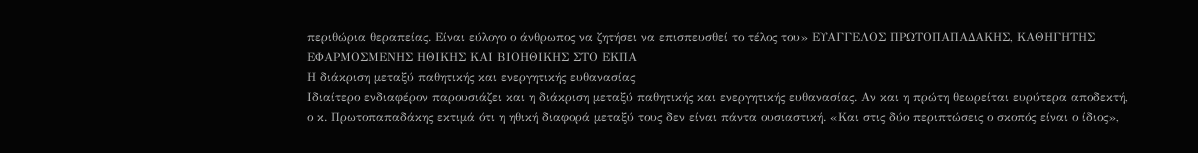περιθώρια θεραπείας. Είναι εύλογο ο άνθρωπος να ζητήσει να επισπευσθεί το τέλος του» ΕΥΑΓΓΕΛΟΣ ΠΡΩΤΟΠΑΠΑ∆ΑΚΗΣ, ΚΑΘΗΓΗΤΗΣ ΕΦΑΡΜΟΣΜΕΝΗΣ ΗΘΙΚΗΣ ΚΑΙ ΒΙΟΗΘΙΚΗΣ ΣΤΟ ΕΚΠΑ
Η διάκριση µεταξύ παθητικής και ενεργητικής ευθανασίας
Ιδιαίτερο ενδιαφέρον παρουσιάζει και η διάκριση µεταξύ παθητικής και ενεργητικής ευθανασίας. Αν και η πρώτη θεωρείται ευρύτερα αποδεκτή, ο κ. Πρωτοπαπαδάκης εκτιµά ότι η ηθική διαφορά µεταξύ τους δεν είναι πάντα ουσιαστική. «Και στις δύο περιπτώσεις ο σκοπός είναι ο ίδιος»,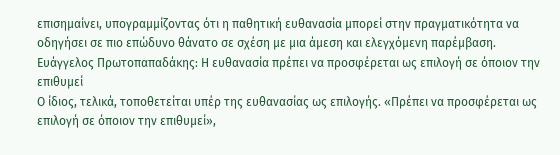επισηµαίνει, υπογραµµίζοντας ότι η παθητική ευθανασία µπορεί στην πραγµατικότητα να οδηγήσει σε πιο επώδυνο θάνατο σε σχέση µε µια άµεση και ελεγχόµενη παρέµβαση.
Ευάγγελος Πρωτοπαπαδάκης: Η ευθανασία πρέπει να προσφέρεται ως επιλογή σε όποιον την επιθυµεί
Ο ίδιος, τελικά, τοποθετείται υπέρ της ευθανασίας ως επιλογής. «Πρέπει να προσφέρεται ως επιλογή σε όποιον την επιθυµεί»,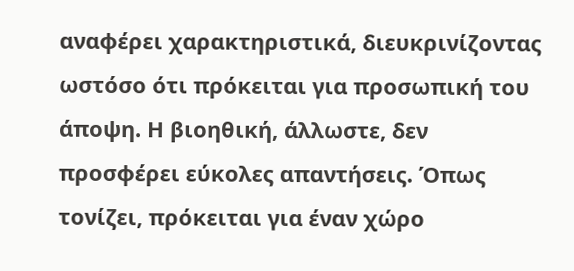αναφέρει χαρακτηριστικά, διευκρινίζοντας ωστόσο ότι πρόκειται για προσωπική του άποψη. Η βιοηθική, άλλωστε, δεν προσφέρει εύκολες απαντήσεις. Όπως τονίζει, πρόκειται για έναν χώρο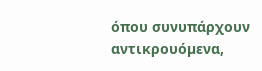όπου συνυπάρχουν αντικρουόµενα,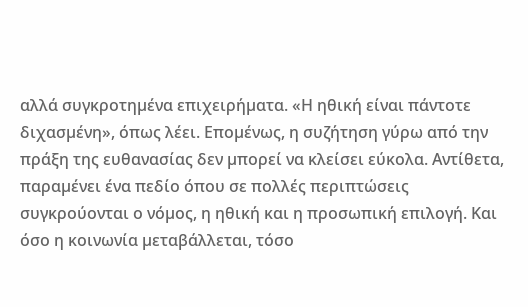αλλά συγκροτηµένα επιχειρήµατα. «Η ηθική είναι πάντοτε διχασµένη», όπως λέει. Εποµένως, η συζήτηση γύρω από την πράξη της ευθανασίας δεν µπορεί να κλείσει εύκολα. Αντίθετα, παραµένει ένα πεδίο όπου σε πολλές περιπτώσεις συγκρούονται ο νόµος, η ηθική και η προσωπική επιλογή. Και όσο η κοινωνία µεταβάλλεται, τόσο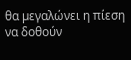θα µεγαλώνει η πίεση να δοθούν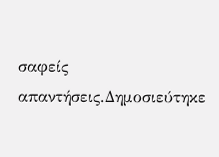σαφείς απαντήσεις.Δημοσιεύτηκε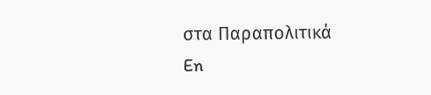στα Παραπολιτικά
En